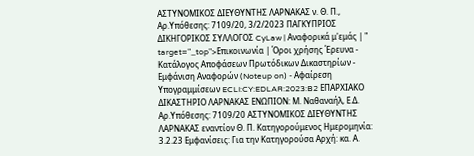ΑΣΤΥΝΟΜΙΚΟΣ ΔΙΕΥΘΥΝΤΗΣ ΛΑΡΝΑΚΑΣ ν. Θ. Π., Αρ.Υπόθεσης: 7109/20, 3/2/2023 ΠΑΓΚΥΠΡΙΟΣ ΔΙΚΗΓΟΡΙΚΟΣ ΣΥΛΛΟΓΟΣ CyLaw | Αναφορικά μ'εμάς | " target="_top">Επικοινωνία | Όροι χρήσης Έρευνα - Κατάλογος Αποφάσεων Πρωτόδικων Δικαστηρίων - Εμφάνιση Αναφορών (Noteup on) - Αφαίρεση Υπογραμμίσεων ECLI:CY:EDLAR:2023:B2 EΠΑΡΧΙΑΚΟ ΔΙΚΑΣΤΗΡΙΟ ΛAΡΝΑΚΑΣ ΕΝΩΠΙΟΝ: Μ. Ναθαναήλ, Ε.Δ. Αρ.Υπόθεσης: 7109/20 ΑΣΤΥΝΟΜΙΚΟΣ ΔΙΕΥΘΥΝΤΗΣ ΛΑΡΝΑΚΑΣ εναντίον Θ. Π. Κατηγορούμενος Ημερομηνία: 3.2.23 Εμφανίσεις: Για την Κατηγορούσα Αρχή: κα. Α.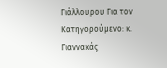Γιάλλουρου Για τον Κατηγορούμενο: κ. Γιαννακάς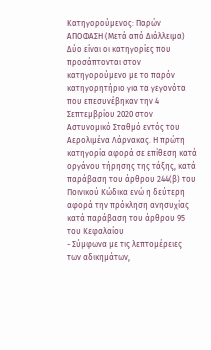Κατηγορούμενος: Παρών AΠΟΦΑΣΗ (Μετά από Διάλλειμα) Δύο είναι οι κατηγορίες που προσάπτονται στον κατηγορούμενο με το παρόν κατηγορητήριο για τα γεγονότα που επεσυνέβηκαν την 4 Σεπτεμβρίου 2020 στον Αστυνομικό Σταθμό εντός του Αερολιμένα Λάρνακας. Η πρώτη κατηγορία αφορά σε επίθεση κατά οργάνου τήρησης της τάξης, κατά παράβαση του άρθρου 244(β) του Ποινικού Κώδικα ενώ η δεύτερη αφορά την πρόκληση ανησυχίας κατά παράβαση του άρθρου 95 του Κεφαλαίου
- Σύμφωνα με τις λεπτομέρειες των αδικημάτων,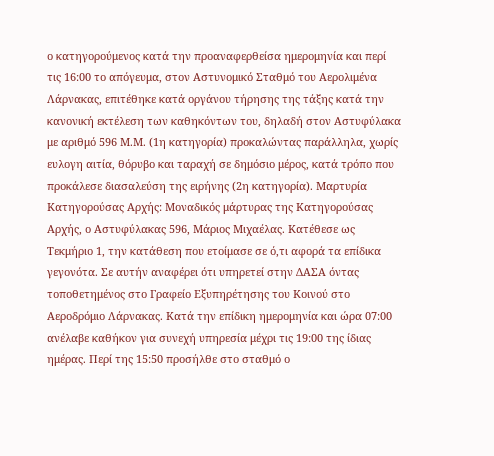ο κατηγορούμενος κατά την προαναφερθείσα ημερομηνία και περί τις 16:00 το απόγευμα, στον Aστυνομικό Σταθμό του Αερολιμένα Λάρνακας, επιτέθηκε κατά οργάνου τήρησης της τάξης κατά την κανονική εκτέλεση των καθηκόντων του, δηλαδή στον Αστυφύλακα με αριθμό 596 Μ.Μ. (1η κατηγορία) προκαλώντας παράλληλα, χωρίς ευλογη αιτία, θόρυβο και ταραχή σε δημόσιο μέρος, κατά τρόπο που προκάλεσε διασαλεύση της ειρήνης (2η κατηγορία). Μαρτυρία Κατηγορούσας Αρχής: Μοναδικός μάρτυρας της Kατηγορούσας Aρχής, ο Aστυφύλακας 596, Μάριος Μιχαέλας. Kατέθεσε ως Tεκμήριο 1, την κατάθεση που ετοίμασε σε ό,τι αφορά τα επίδικα γεγονότα. Σε αυτήν αναφέρει ότι υπηρετεί στην ΔΑΣΑ όντας τοποθετημένος στο Γραφείο Εξυπηρέτησης του Κοινού στο Αεροδρόμιο Λάρνακας. Κατά την επίδικη ημερομηνία και ώρα 07:00 ανέλαβε καθήκον για συνεχή υπηρεσία μέχρι τις 19:00 της ίδιας ημέρας. Περί της 15:50 προσήλθε στο σταθμό ο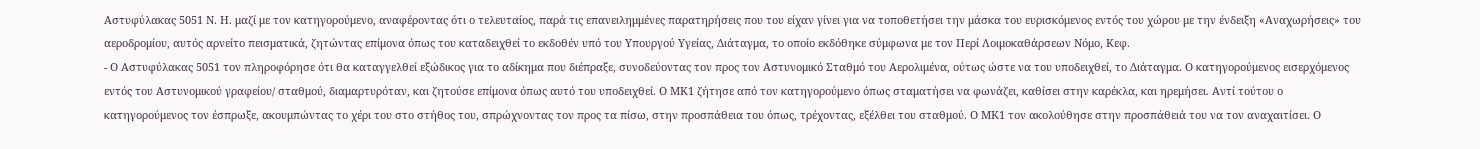Αστυφύλακας 5051 Ν. Η. μαζί με τον κατηγορούμενο, αναφέροντας ότι ο τελευταίος, παρά τις επανειλημμένες παρατηρήσεις που του είχαν γίνει για να τοποθετήσει την μάσκα του ευρισκόμενος εντός του χώρου με την ένδειξη «Αναχωρήσεις» του αεροδρομίου, αυτός αρνείτο πεισματικά, ζητώντας επίμονα όπως του καταδειχθεί το εκδοθέν υπό του Υπουργού Υγείας, Διάταγμα, το οποίο εκδόθηκε σύμφωνα με τον Περί Λοιμοκαθάρσεων Νόμο, Κεφ.
- Ο Αστυφύλακας 5051 τον πληροφόρησε ότι θα καταγγελθεί εξώδικος για το αδίκημα που διέπραξε, συνοδεύοντας τον προς τον Αστυνομικό Σταθμό του Αερολιμένα, ούτως ώστε να του υποδειχθεί, το Διάταγμα. Ο κατηγορούμενος εισερχόμενος εντός του Αστυνομικού γραφείου/ σταθμού, διαμαρτυρόταν, και ζητούσε επίμονα όπως αυτό του υποδειχθεί. Ο ΜΚ1 ζήτησε από τον κατηγορούμενο όπως σταματήσει να φωνάζει, καθίσει στην καρέκλα, και ηρεμήσει. Αντί τούτου ο κατηγορούμενος τον έσπρωξε, ακουμπώντας το χέρι του στο στήθος του, σπρώχνοντας τον προς τα πίσω, στην προσπάθεια του όπως, τρέχοντας, εξέλθει του σταθμού. Ο ΜΚ1 τον ακολούθησε στην προσπάθειά του να τον αναχαιτίσει. Ο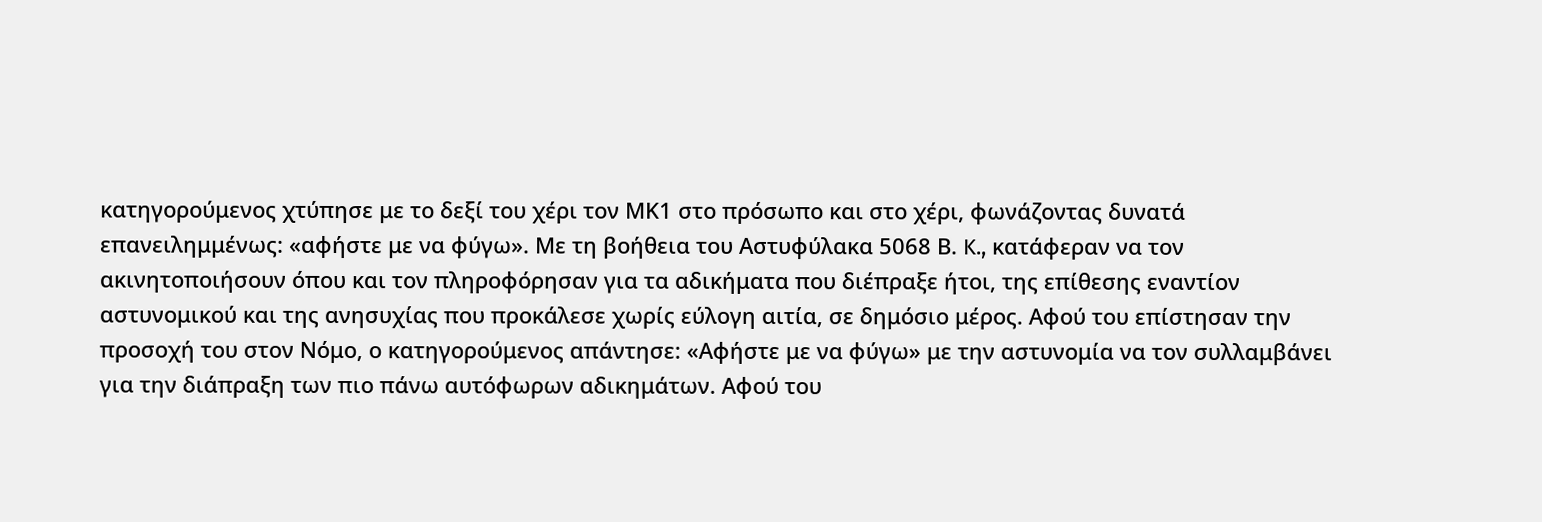κατηγορούμενος χτύπησε με το δεξί του χέρι τον ΜΚ1 στο πρόσωπο και στο χέρι, φωνάζοντας δυνατά επανειλημμένως: «αφήστε με να φύγω». Με τη βοήθεια του Aστυφύλακα 5068 Β. K., κατάφεραν να τον ακινητοποιήσουν όπου και τον πληροφόρησαν για τα αδικήματα που διέπραξε ήτοι, της επίθεσης εναντίον αστυνομικού και της ανησυχίας που προκάλεσε χωρίς εύλογη αιτία, σε δημόσιο μέρος. Αφού του επίστησαν την προσοχή του στον Νόμο, ο κατηγορούμενος απάντησε: «Αφήστε με να φύγω» με την αστυνομία να τον συλλαμβάνει για την διάπραξη των πιο πάνω αυτόφωρων αδικημάτων. Αφού του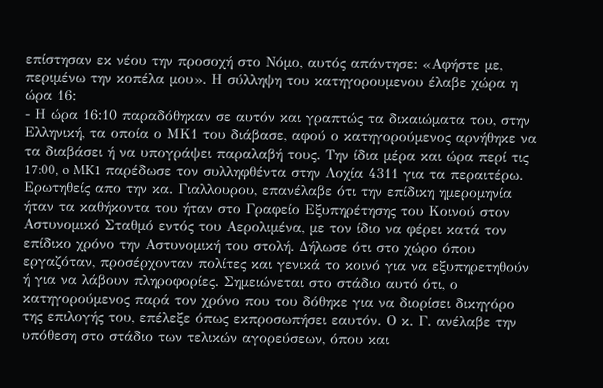επίστησαν εκ νέου την προσοχή στο Νόμο, αυτός απάντησε: «Αφήστε με, περιμένω την κοπέλα μου». Η σύλληψη του κατηγορουμενου έλαβε χώρα η ώρα 16:
- Η ώρα 16:10 παραδόθηκαν σε αυτόν και γραπτώς τα δικαιώματα του, στην Ελληνική, τα οποία ο ΜΚ1 του διάβασε, αφού ο κατηγορούμενος αρνήθηκε να τα διαβάσει ή να υπογράψει παραλαβή τους. Την ίδια μέρα και ώρα περί τις 17:00, o MK1 παρέδωσε τον συλληφθέντα στην Λοχία 4311 για τα περαιτέρω. Ερωτηθείς απο την κα. Γιαλλουρου, επανέλαβε ότι την επίδικη ημερομηνία ήταν τα καθήκοντα του ήταν στο Γραφείο Εξυπηρέτησης του Κοινού στον Αστυνομικό Σταθμό εντός του Αερολιμένα, με τον ίδιο να φέρει κατά τον επίδικο χρόνο την Αστυνομική του στολή. Δήλωσε ότι στο χώρο όπου εργαζόταν, προσέρχονταν πολίτες και γενικά το κοινό για να εξυπηρετηθούν ή για να λάβουν πληροφορίες. Σημειώνεται στο στάδιο αυτό ότι, ο κατηγορούμενος παρά τον χρόνο που του δόθηκε για να διορίσει δικηγόρο της επιλογής του, επέλεξε όπως εκπροσωπήσει εαυτόν. Ο κ. Γ. ανέλαβε την υπόθεση στο στάδιο των τελικών αγορεύσεων, όπου και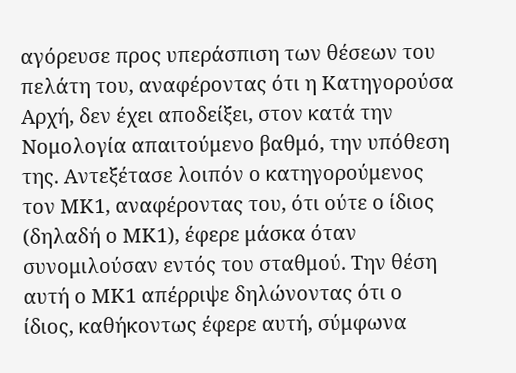αγόρευσε προς υπεράσπιση των θέσεων του πελάτη του, αναφέροντας ότι η Κατηγορούσα Αρχή, δεν έχει αποδείξει, στον κατά την Νομολογία απαιτούμενο βαθμό, την υπόθεση της. Αντεξέτασε λοιπόν ο κατηγορούμενος τον ΜΚ1, αναφέροντας του, ότι ούτε ο ίδιος (δηλαδή ο ΜΚ1), έφερε μάσκα όταν συνομιλούσαν εντός του σταθμού. Την θέση αυτή ο ΜΚ1 απέρριψε δηλώνοντας ότι ο ίδιος, καθήκοντως έφερε αυτή, σύμφωνα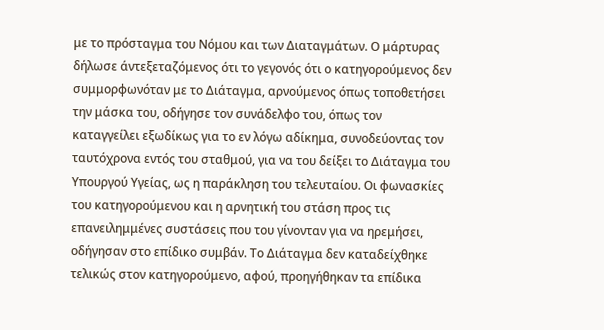με το πρόσταγμα του Νόμου και των Διαταγμάτων. Ο μάρτυρας δήλωσε άντεξεταζόμενος ότι το γεγονός ότι ο κατηγορούμενος δεν συμμορφωνόταν με το Διάταγμα, αρνούμενος όπως τοποθετήσει την μάσκα του, οδήγησε τον συνάδελφο του, όπως τον καταγγείλει εξωδίκως για το εν λόγω αδίκημα, συνοδεύοντας τον ταυτόχρονα εντός του σταθμού, για να του δείξει το Διάταγμα του Υπουργού Υγείας, ως η παράκληση του τελευταίου. Οι φωνασκίες του κατηγορούμενου και η αρνητική του στάση προς τις επανειλημμένες συστάσεις που του γίνονταν για να ηρεμήσει, οδήγησαν στο επίδικο συμβάν. Το Διάταγμα δεν καταδείχθηκε τελικώς στον κατηγορούμενο, αφού, προηγήθηκαν τα επίδικα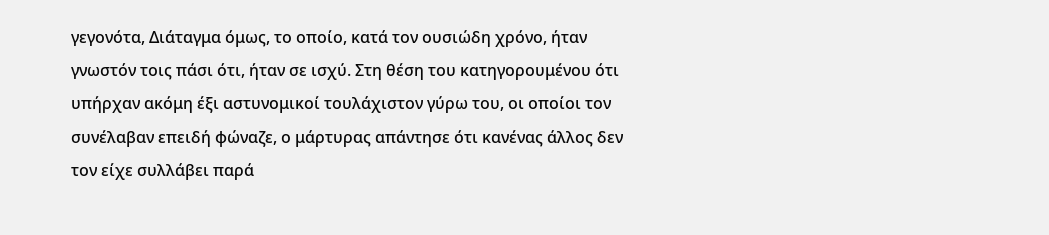γεγονότα, Διάταγμα όμως, το οποίο, κατά τον ουσιώδη χρόνο, ήταν γνωστόν τοις πάσι ότι, ήταν σε ισχύ. Στη θέση του κατηγορουμένου ότι υπήρχαν ακόμη έξι αστυνομικοί τουλάχιστον γύρω του, οι οποίοι τον συνέλαβαν επειδή φώναζε, ο μάρτυρας απάντησε ότι κανένας άλλος δεν τον είχε συλλάβει παρά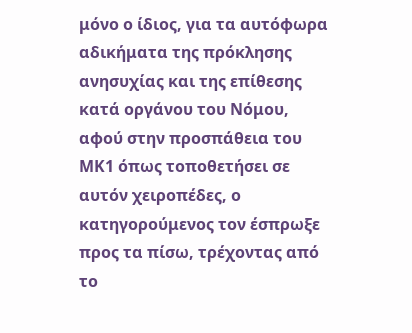μόνο ο ίδιος, για τα αυτόφωρα αδικήματα της πρόκλησης ανησυχίας και της επίθεσης κατά οργάνου του Νόμου, αφού στην προσπάθεια του ΜΚ1 όπως τοποθετήσει σε αυτόν χειροπέδες, ο κατηγορούμενος τον έσπρωξε προς τα πίσω, τρέχοντας από το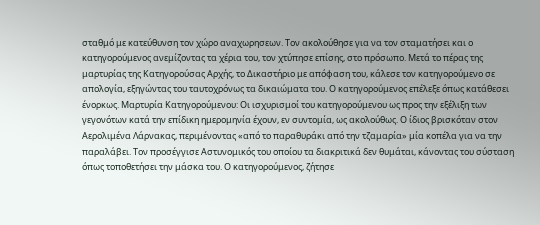σταθμό με κατεύθυνση τον χώρο αναχωρησεων. Τον ακολούθησε για να τον σταματήσει και ο κατηγορούμενος ανεμίζοντας τα χέρια του, τον χτύπησε επίσης, στο πρόσωπο. Μετά το πέρας της μαρτυρίας της Kατηγορούσας Aρχής, το Δικαστήριο με απόφαση του, κάλεσε τον κατηγορούμενο σε απολογία, εξηγώντας του ταυτοχρόνως τα δικαιώματα του. Ο κατηγορούμενος επέλεξε όπως κατάθεσει ένορκως. Μαρτυρία Κατηγορούμενου: Οι ισχυρισμοί του κατηγορούμενου ως προς την εξέλιξη των γεγονότων κατά την επίδικη ημερομηνία έχουν, εν συντομία, ως ακολούθως. Ο ίδιος βρισκόταν στον Αερολιμένα Λάρνακας, περιμένοντας «από το παραθυράκι από την τζαμαρία» μία κοπέλα για να την παραλάβει. Τον προσέγγισε Αστυνομικός του οποίου τα διακριτικά δεν θυμάται, κάνοντας του σύσταση όπως τοποθετήσει την μάσκα του. Ο κατηγορούμενος, ζήτησε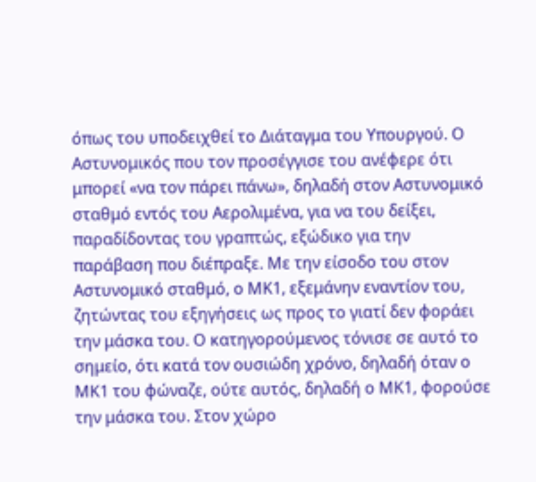όπως του υποδειχθεί το Διάταγμα του Υπουργού. Ο Αστυνομικός που τον προσέγγισε του ανέφερε ότι μπορεί «να τον πάρει πάνω», δηλαδή στον Αστυνομικό σταθμό εντός του Αερολιμένα, για να του δείξει, παραδίδοντας του γραπτώς, εξώδικο για την παράβαση που διέπραξε. Με την είσοδο του στον Αστυνομικό σταθμό, ο ΜΚ1, εξεμάνην εναντίον του, ζητώντας του εξηγήσεις ως προς το γιατί δεν φοράει την μάσκα του. Ο κατηγορούμενος τόνισε σε αυτό το σημείο, ότι κατά τον ουσιώδη χρόνο, δηλαδή όταν ο ΜΚ1 του φώναζε, ούτε αυτός, δηλαδή ο ΜΚ1, φορούσε την μάσκα του. Στον χώρο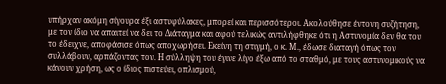υπήρχαν ακόμη σίγουρα έξι αστυφύλακες, μπορεί και περισσότεροι. Ακολούθησε έντονη συζήτηση, με τον ίδιο να απαιτεί να δει το Διάταγμα και αφού τελικώς αντιλήφθηκε ότι η Αστυνομία δεν θα του το έδειχνε, αποφάσισε όπως αποχωρήσει. Εκείνη τη στιγμή, ο κ. Μ., έδωσε διαταγή όπως τον συλλάβουν, αρπάζοντας τον. Η σύλληψη του έγινε λίγο έξω από το σταθμό, με τους αστυνομικούς να κάνουν χρήση, ως ο ίδιος πιστεύει, οπλισμού,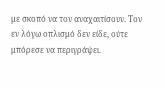με σκοπό να τον αναχαιτίσουν. Τον εν λόγω οπλισμό δεν είδε, ούτε μπόρεσε να περιγράψει.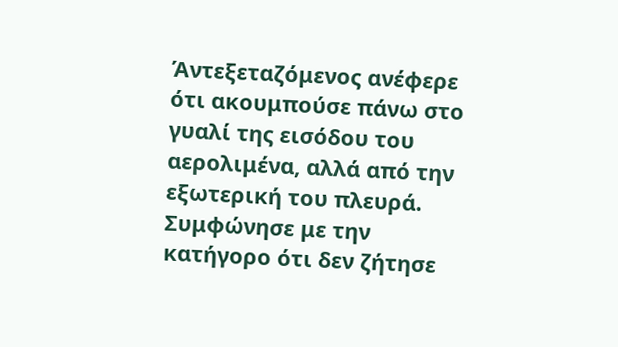Άντεξεταζόμενος ανέφερε ότι ακουμπούσε πάνω στο γυαλί της εισόδου του αερολιμένα, αλλά από την εξωτερική του πλευρά. Συμφώνησε με την κατήγορο ότι δεν ζήτησε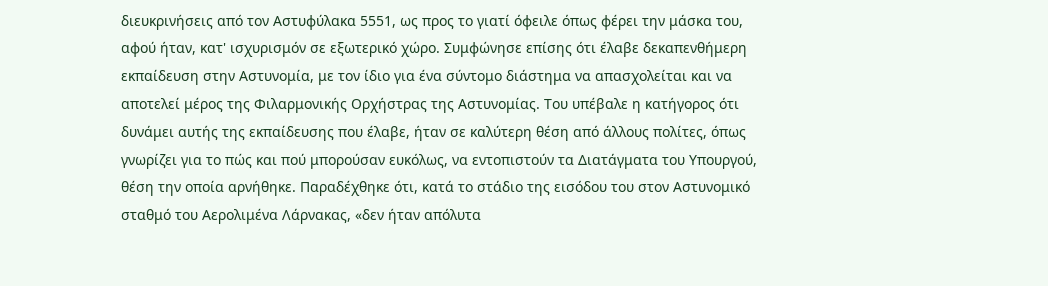διευκρινήσεις από τον Αστυφύλακα 5551, ως προς το γιατί όφειλε όπως φέρει την μάσκα του, αφού ήταν, κατ' ισχυρισμόν σε εξωτερικό χώρο. Συμφώνησε επίσης ότι έλαβε δεκαπενθήμερη εκπαίδευση στην Αστυνομία, με τον ίδιο για ένα σύντομο διάστημα να απασχολείται και να αποτελεί μέρος της Φιλαρμονικής Ορχήστρας της Αστυνομίας. Του υπέβαλε η κατήγορος ότι δυνάμει αυτής της εκπαίδευσης που έλαβε, ήταν σε καλύτερη θέση από άλλους πολίτες, όπως γνωρίζει για το πώς και πού μπορούσαν ευκόλως, να εντοπιστούν τα Διατάγματα του Υπουργού, θέση την οποία αρνήθηκε. Παραδέχθηκε ότι, κατά το στάδιο της εισόδου του στον Αστυνομικό σταθμό του Αερολιμένα Λάρνακας, «δεν ήταν απόλυτα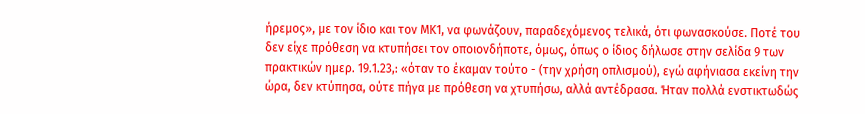ήρεμος», με τον ίδιο και τον ΜΚ1, να φωνάζουν, παραδεχόμενος τελικά, ότι φωνασκούσε. Ποτέ του δεν είχε πρόθεση να κτυπήσει τον οποιονδήποτε, όμως, όπως ο ίδιος δήλωσε στην σελίδα 9 των πρακτικών ημερ. 19.1.23,: «όταν το έκαμαν τούτο - (την χρήση οπλισμού), εγώ αφήνιασα εκείνη την ώρα, δεν κτύπησα, ούτε πήγα με πρόθεση να χτυπήσω, αλλά αντέδρασα. Ήταν πολλά ενστικτωδώς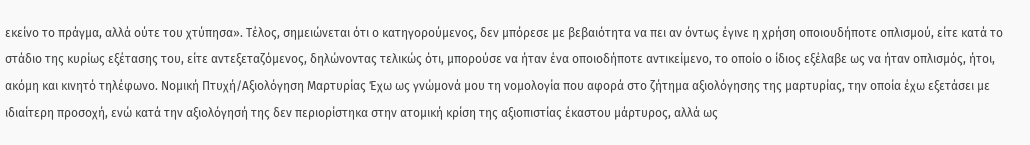εκείνο το πράγμα, αλλά ούτε του χτύπησα». Τέλος, σημειώνεται ότι ο κατηγορούμενος, δεν μπόρεσε με βεβαιότητα να πει αν όντως έγινε η χρήση οποιουδήποτε οπλισμού, είτε κατά το στάδιο της κυρίως εξέτασης του, είτε αντεξεταζόμενος, δηλώνοντας τελικώς ότι, μπορούσε να ήταν ένα οποιοδήποτε αντικείμενο, το οποίο ο ίδιος εξέλαβε ως να ήταν οπλισμός, ήτοι, ακόμη και κινητό τηλέφωνο. Νομική Πτυχή/Αξιολόγηση Μαρτυρίας Έχω ως γνώμονά μου τη νομολογία που αφορά στο ζήτημα αξιολόγησης της μαρτυρίας, την οποία έχω εξετάσει με ιδιαίτερη προσοχή, ενώ κατά την αξιολόγησή της δεν περιορίστηκα στην ατομική κρίση της αξιοπιστίας έκαστου μάρτυρος, αλλά ως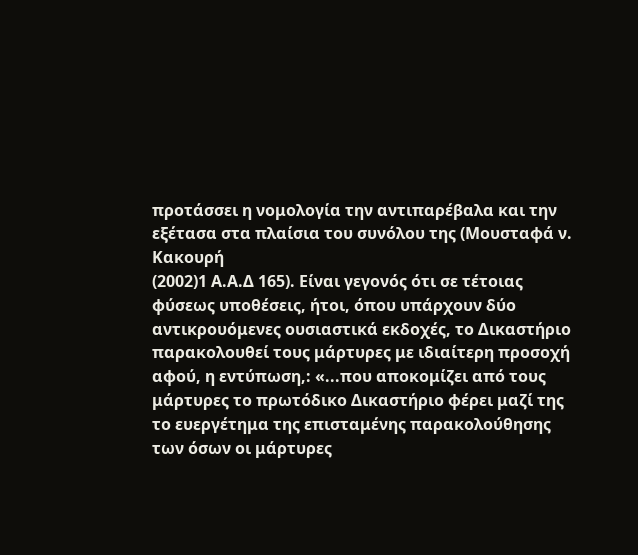προτάσσει η νομολογία την αντιπαρέβαλα και την εξέτασα στα πλαίσια του συνόλου της (Μουσταφά ν. Κακουρή
(2002)1 Α.Α.Δ 165). Είναι γεγονός ότι σε τέτοιας φύσεως υποθέσεις, ήτοι, όπου υπάρχουν δύο αντικρουόμενες ουσιαστικά εκδοχές, το Δικαστήριο παρακολουθεί τους μάρτυρες με ιδιαίτερη προσοχή αφού, η εντύπωση,: «...που αποκομίζει από τους μάρτυρες το πρωτόδικο Δικαστήριο φέρει μαζί της το ευεργέτημα της επισταμένης παρακολούθησης των όσων οι μάρτυρες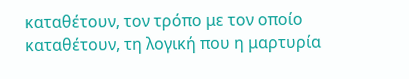καταθέτουν, τον τρόπο με τον οποίο καταθέτουν, τη λογική που η μαρτυρία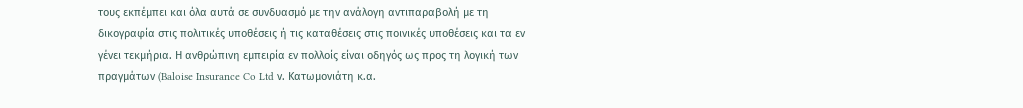τους εκπέμπει και όλα αυτά σε συνδυασμό με την ανάλογη αντιπαραβολή με τη δικογραφία στις πολιτικές υποθέσεις ή τις καταθέσεις στις ποινικές υποθέσεις και τα εν γένει τεκμήρια. Η ανθρώπινη εμπειρία εν πολλοίς είναι οδηγός ως προς τη λογική των πραγμάτων (Baloise Insurance Co Ltd ν. Κατωμονιάτη κ.α.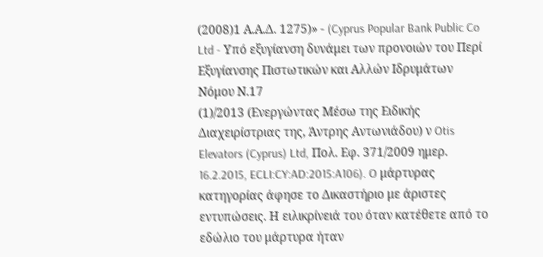(2008)1 Α.Α.Δ. 1275)» - (Cyprus Popular Bank Public Co Ltd - Υπό εξυγίανση δυνάμει των προνοιών του Περί Εξυγίανσης Πιστωτικών και Αλλών Ιδρυμάτων Νόμου Ν.17
(1)/2013 (Ενεργώντας Μέσω της Ειδικής Διαχειρίστριας της, Άντρης Αντωνιάδου) ν Otis Elevators (Cyprus) Ltd, Πολ. Εφ. 371/2009 ημερ. 16.2.2015, ECLI:CY:AD:2015:A106). O μάρτυρας κατηγορίας άφησε το Δικαστήριο με άριστες εντυπώσεις. Η ειλικρίνειά του όταν κατέθετε από το εδώλιο του μάρτυρα ήταν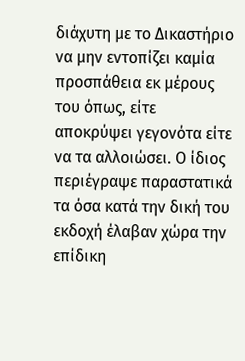διάχυτη με το Δικαστήριο να μην εντοπίζει καμία προσπάθεια εκ μέρους του όπως, είτε αποκρύψει γεγονότα είτε να τα αλλοιώσει. Ο ίδιος περιέγραψε παραστατικά τα όσα κατά την δική του εκδοχή έλαβαν χώρα την επίδικη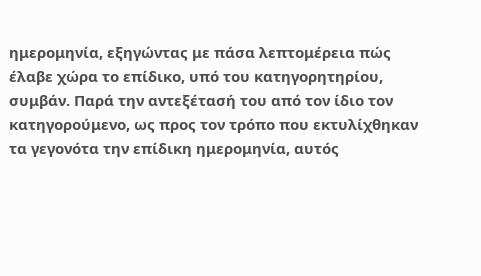ημερομηνία, εξηγώντας με πάσα λεπτομέρεια πώς έλαβε χώρα το επίδικο, υπό του κατηγορητηρίου, συμβάν. Παρά την αντεξέτασή του από τον ίδιο τον κατηγορούμενο, ως προς τον τρόπο που εκτυλίχθηκαν τα γεγονότα την επίδικη ημερομηνία, αυτός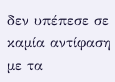δεν υπέπεσε σε καμία αντίφαση με τα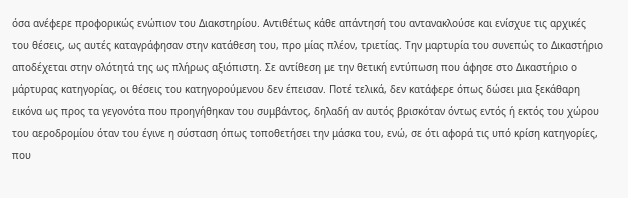όσα ανέφερε προφορικώς ενώπιον του Διακστηρίου. Αντιθέτως κάθε απάντησή του αντανακλούσε και ενίσχυε τις αρχικές του θέσεις, ως αυτές καταγράφησαν στην κατάθεση του, προ μίας πλέον, τριετίας. Την μαρτυρία του συνεπώς το Δικαστήριο αποδέχεται στην ολότητά της ως πλήρως αξιόπιστη. Σε αντίθεση με την θετική εντύπωση που άφησε στο Δικαστήριο ο μάρτυρας κατηγορίας, οι θέσεις του κατηγορούμενου δεν έπεισαν. Ποτέ τελικά, δεν κατάφερε όπως δώσει μια ξεκάθαρη εικόνα ως προς τα γεγονότα που προηγήθηκαν του συμβάντος, δηλαδή αν αυτός βρισκόταν όντως εντός ή εκτός του χώρου του αεροδρομίου όταν του έγινε η σύσταση όπως τοποθετήσει την μάσκα του, ενώ, σε ότι αφορά τις υπό κρίση κατηγορίες, που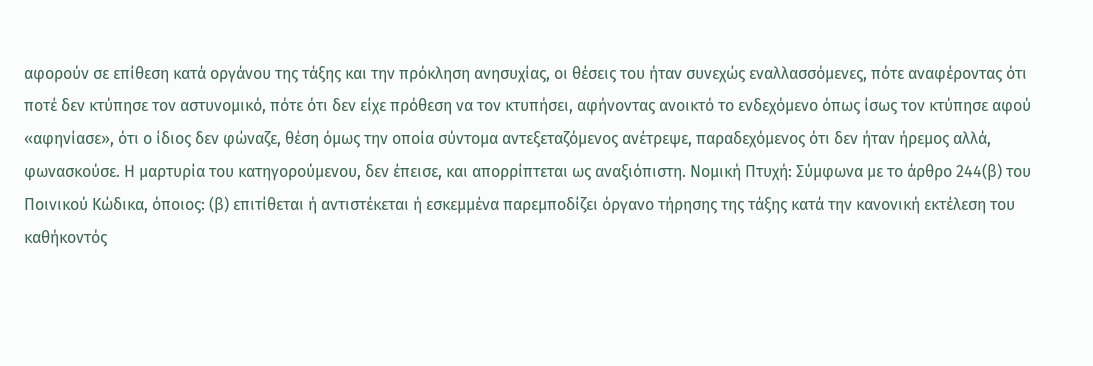αφορούν σε επίθεση κατά οργάνου της τάξης και την πρόκληση ανησυχίας, οι θέσεις του ήταν συνεχώς εναλλασσόμενες, πότε αναφέροντας ότι ποτέ δεν κτύπησε τον αστυνομικό, πότε ότι δεν είχε πρόθεση να τον κτυπήσει, αφήνοντας ανοικτό το ενδεχόμενο όπως ίσως τον κτύπησε αφού «αφηνίασε», ότι ο ίδιος δεν φώναζε, θέση όμως την οποία σύντομα αντεξεταζόμενος ανέτρεψε, παραδεχόμενος ότι δεν ήταν ήρεμος αλλά, φωνασκούσε. Η μαρτυρία του κατηγορούμενου, δεν έπεισε, και απορρίπτεται ως αναξιόπιστη. Νομική Πτυχή: Σύμφωνα με το άρθρο 244(β) του Ποινικού Κώδικα, όποιος: (β) επιτίθεται ή αντιστέκεται ή εσκεµµένα παρεµποδίζει όργανο τήρησης της τάξης κατά την κανονική εκτέλεση του καθήκοντός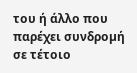του ή άλλο που παρέχει συνδροµή σε τέτοιο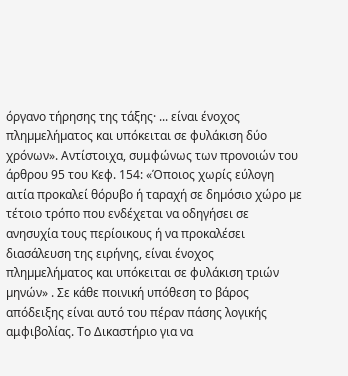όργανο τήρησης της τάξης· ... είναι ένοχος πληµµελήµατος και υπόκειται σε φυλάκιση δύο χρόνων». Αντίστοιχα, συμφώνως των προνοιών του άρθρου 95 του Κεφ. 154: «Όποιος χωρίς εύλογη αιτία προκαλεί θόρυβο ή ταραχή σε δηµόσιο χώρο µε τέτοιο τρόπο που ενδέχεται να οδηγήσει σε ανησυχία τους περίοικους ή να προκαλέσει διασάλευση της ειρήνης, είναι ένοχος πληµµελήµατος και υπόκειται σε φυλάκιση τριών µηνών» . Σε κάθε ποινική υπόθεση το βάρος απόδειξης είναι αυτό του πέραν πάσης λογικής αμφιβολίας. Το Δικαστήριο για να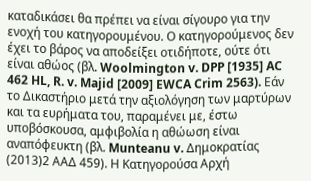καταδικάσει θα πρέπει να είναι σίγουρο για την ενοχή του κατηγορουμένου. Ο κατηγορούμενος δεν έχει το βάρος να αποδείξει οτιδήποτε, ούτε ότι είναι αθώος (βλ. Woolmington v. DPP [1935] AC 462 HL, R. v. Majid [2009] EWCA Crim 2563). Εάν το Δικαστήριο μετά την αξιολόγηση των μαρτύρων και τα ευρήματα του, παραμένει με, έστω υποβόσκουσα, αμφιβολία η αθώωση είναι αναπόφευκτη (βλ. Munteanu v. Δημοκρατίας
(2013)2 ΑΑΔ 459). Η Κατηγορούσα Αρχή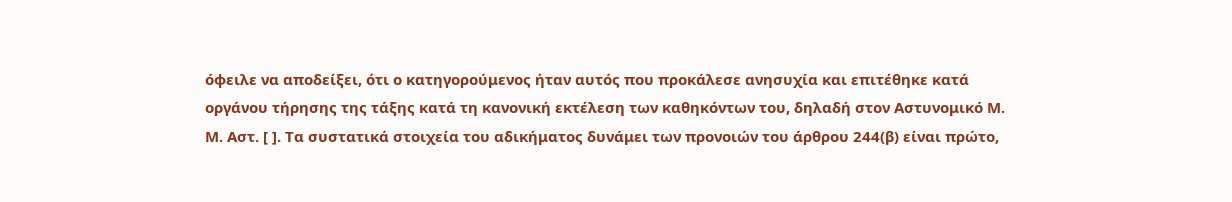όφειλε να αποδείξει, ότι ο κατηγορούμενος ήταν αυτός που προκάλεσε ανησυχία και επιτέθηκε κατά οργάνου τήρησης της τάξης κατά τη κανονική εκτέλεση των καθηκόντων του, δηλαδή στον Αστυνομικό Μ. Μ. Αστ. [ ]. Τα συστατικά στοιχεία του αδικήματος δυνάμει των προνοιών του άρθρου 244(β) είναι πρώτο,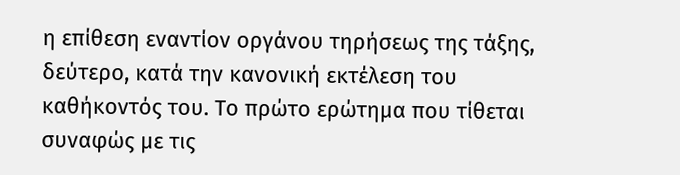η επίθεση εναντίον οργάνου τηρήσεως της τάξης, δεύτερο, κατά την κανονική εκτέλεση του καθήκοντός του. Το πρώτο ερώτημα που τίθεται συναφώς με τις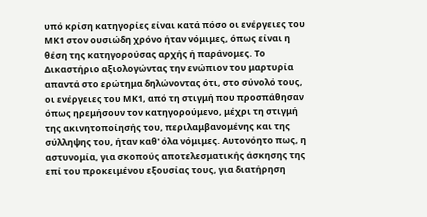υπό κρίση κατηγορίες είναι κατά πόσο οι ενέργειες του ΜΚ1 στον ουσιώδη χρόνο ήταν νόμιμες, όπως είναι η θέση της κατηγορούσας αρχής ή παράνομες. Το Δικαστήριο αξιολογώντας την ενώπιον του μαρτυρία απαντά στο ερώτημα δηλώνοντας ότι, στο σύνολό τους, οι ενέργειες του ΜΚ1, από τη στιγμή που προσπάθησαν όπως ηρεμήσουν τον κατηγορούμενο, μέχρι τη στιγμή της ακινητοποίησής του, περιλαμβανομένης και της σύλληψης του, ήταν καθ' όλα νόμιμες. Αυτονόητο πως, η αστυνομία, για σκοπούς αποτελεσματικής άσκησης της επί του προκειμένου εξουσίας τους, για διατήρηση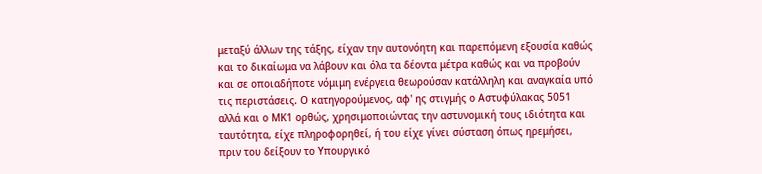μεταξύ άλλων της τάξης, είχαν την αυτονόητη και παρεπόμενη εξουσία καθώς και το δικαίωμα να λάβουν και όλα τα δέοντα μέτρα καθώς και να προβούν και σε οποιαδήποτε νόμιμη ενέργεια θεωρούσαν κατάλληλη και αναγκαία υπό τις περιστάσεις. Ο κατηγορούμενος, αφ' ης στιγμής ο Αστυφύλακας 5051 αλλά και ο ΜΚ1 ορθώς, χρησιμοποιώντας την αστυνομική τους ιδιότητα και ταυτότητα, είχε πληροφορηθεί, ή του είχε γίνει σύσταση όπως ηρεμήσει, πριν του δείξουν το Υπουργικό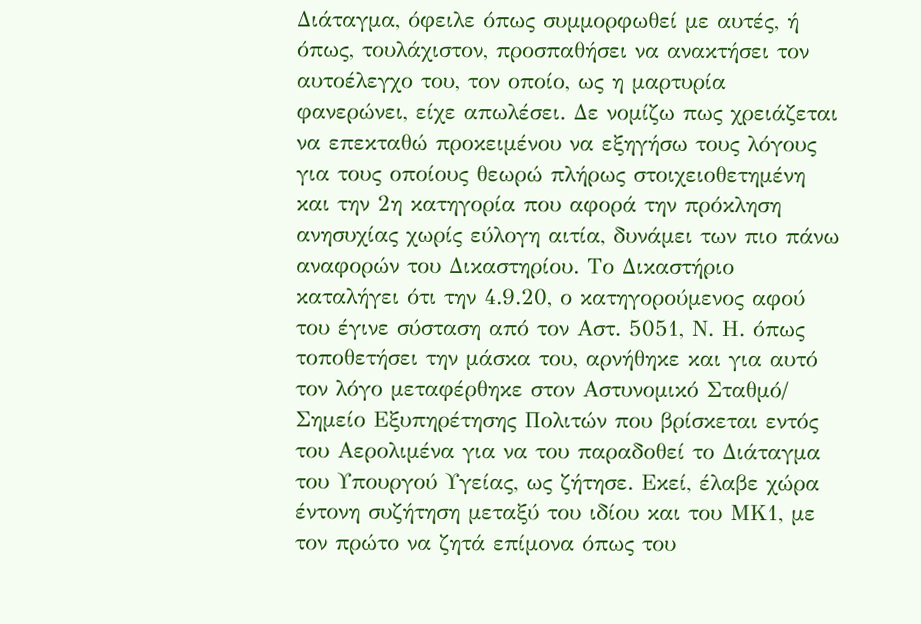Διάταγμα, όφειλε όπως συμμορφωθεί με αυτές, ή όπως, τουλάχιστον, προσπαθήσει να ανακτήσει τον αυτοέλεγχο του, τον οποίο, ως η μαρτυρία φανερώνει, είχε απωλέσει. Δε νομίζω πως χρειάζεται να επεκταθώ προκειμένου να εξηγήσω τους λόγους για τους οποίους θεωρώ πλήρως στοιχειοθετημένη και την 2η κατηγορία που αφορά την πρόκληση ανησυχίας χωρίς εύλογη αιτία, δυνάμει των πιο πάνω αναφορών του Δικαστηρίου. Το Δικαστήριο καταλήγει ότι την 4.9.20, ο κατηγορούμενος αφού του έγινε σύσταση από τον Αστ. 5051, Ν. Η. όπως τοποθετήσει την μάσκα του, αρνήθηκε και για αυτό τον λόγο μεταφέρθηκε στον Αστυνομικό Σταθμό/ Σημείο Εξυπηρέτησης Πολιτών που βρίσκεται εντός του Αερολιμένα για να του παραδοθεί το Διάταγμα του Υπουργού Υγείας, ως ζήτησε. Εκεί, έλαβε χώρα έντονη συζήτηση μεταξύ του ιδίου και του ΜK1, με τον πρώτο να ζητά επίμονα όπως του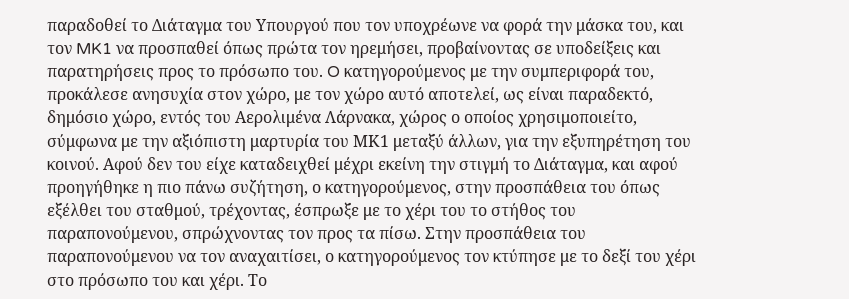παραδοθεί το Διάταγμα του Υπουργού που τον υποχρέωνε να φορά την μάσκα του, και τον MK1 να προσπαθεί όπως πρώτα τον ηρεμήσει, προβαίνοντας σε υποδείξεις και παρατηρήσεις προς το πρόσωπο του. O κατηγορούμενος με την συμπεριφορά του, προκάλεσε ανησυχία στον χώρο, με τον χώρο αυτό αποτελεί, ως είναι παραδεκτό, δημόσιο χώρο, εντός του Αερολιμένα Λάρνακα, χώρος ο οποίος χρησιμοποιείτο, σύμφωνα με την αξιόπιστη μαρτυρία του ΜΚ1 μεταξύ άλλων, για την εξυπηρέτηση του κοινού. Αφού δεν του είχε καταδειχθεί μέχρι εκείνη την στιγμή το Διάταγμα, και αφού προηγήθηκε η πιο πάνω συζήτηση, ο κατηγορούμενος, στην προσπάθεια του όπως εξέλθει του σταθμού, τρέχοντας, έσπρωξε με το χέρι του το στήθος του παραπονούμενου, σπρώχνοντας τον προς τα πίσω. Στην προσπάθεια του παραπονούμενου να τον αναχαιτίσει, ο κατηγορούμενος τον κτύπησε με το δεξί του χέρι στο πρόσωπο του και χέρι. Το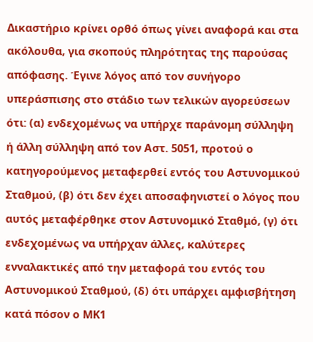Δικαστήριο κρίνει ορθό όπως γίνει αναφορά και στα ακόλουθα, για σκοπούς πληρότητας της παρούσας απόφασης. Έγινε λόγος από τον συνήγορο υπεράσπισης στο στάδιο των τελικών αγορεύσεων ότι: (α) ενδεχομένως να υπήρχε παράνομη σύλληψη ή άλλη σύλληψη από τον Αστ. 5051, προτού ο κατηγορούμενος μεταφερθεί εντός του Αστυνομικού Σταθμού, (β) ότι δεν έχει αποσαφηνιστεί ο λόγος που αυτός μεταφέρθηκε στον Αστυνομικό Σταθμό, (γ) ότι ενδεχομένως να υπήρχαν άλλες, καλύτερες ενναλακτικές από την μεταφορά του εντός του Αστυνομικού Σταθμού, (δ) ότι υπάρχει αμφισβήτηση κατά πόσον ο ΜΚ1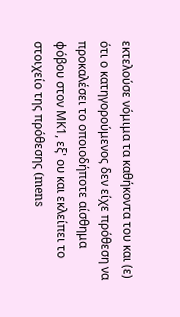εκτελούσε νόμιμα τα καθήκοντα του και (ε) ότι ο κατηγορούμενος δεν είχε πρόθεση να προκαλέσει το οποιοδήποτε αίσθημα φόβου στον ΜΚ1, εξ' ου και εκλείπει το στοιχείο της πρόθεσης (mens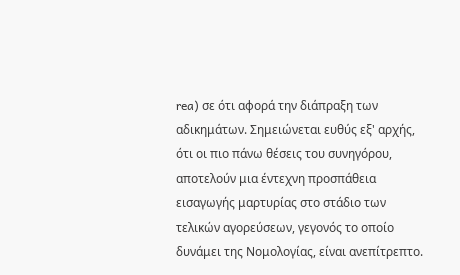rea) σε ότι αφορά την διάπραξη των αδικημάτων. Σημειώνεται ευθύς εξ' αρχής, ότι οι πιο πάνω θέσεις του συνηγόρου, αποτελούν μια έντεχνη προσπάθεια εισαγωγής μαρτυρίας στο στάδιο των τελικών αγορεύσεων, γεγονός το οποίο δυνάμει της Νομολογίας, είναι ανεπίτρεπτο.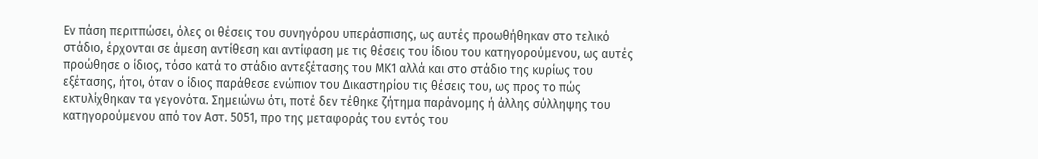Εν πάση περιτπώσει, όλες οι θέσεις του συνηγόρου υπεράσπισης, ως αυτές προωθήθηκαν στο τελικό στάδιο, έρχονται σε άμεση αντίθεση και αντίφαση με τις θέσεις του ίδιου του κατηγορούμενου, ως αυτές προώθησε ο ίδιος, τόσο κατά το στάδιο αντεξέτασης του ΜΚ1 αλλά και στο στάδιο της κυρίως του εξέτασης, ήτοι, όταν ο ίδιος παράθεσε ενώπιον του Δικαστηρίου τις θέσεις του, ως προς το πώς εκτυλίχθηκαν τα γεγονότα. Σημειώνω ότι, ποτέ δεν τέθηκε ζήτημα παράνομης ή άλλης σύλληψης του κατηγορούμενου από τον Αστ. 5051, προ της μεταφοράς του εντός του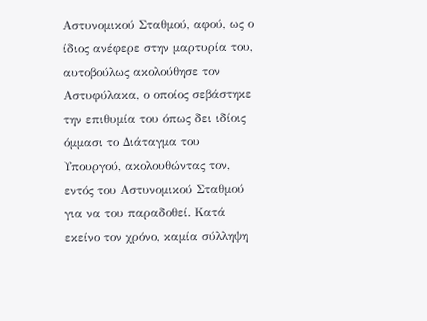Αστυνομικού Σταθμού, αφού, ως ο ίδιος ανέφερε στην μαρτυρία του, αυτοβούλως ακολούθησε τον Αστυφύλακα, ο οποίος σεβάστηκε την επιθυμία του όπως δει ιδίοις όμμασι το Διάταγμα του Υπουργού, ακολουθώντας τον, εντός του Αστυνομικού Σταθμού για να του παραδοθεί. Κατά εκείνο τον χρόνο, καμία σύλληψη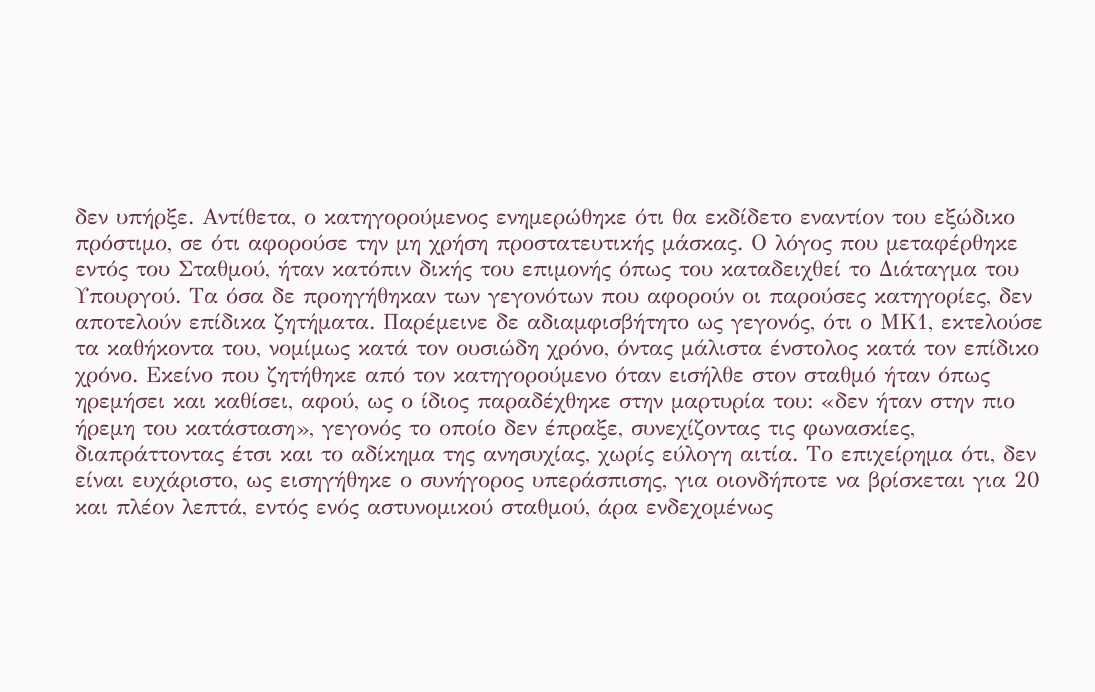δεν υπήρξε. Αντίθετα, ο κατηγορούμενος ενημερώθηκε ότι θα εκδίδετο εναντίον του εξώδικο πρόστιμο, σε ότι αφορούσε την μη χρήση προστατευτικής μάσκας. Ο λόγος που μεταφέρθηκε εντός του Σταθμού, ήταν κατόπιν δικής του επιμονής όπως του καταδειχθεί το Διάταγμα του Υπουργού. Τα όσα δε προηγήθηκαν των γεγονότων που αφορούν οι παρούσες κατηγορίες, δεν αποτελούν επίδικα ζητήματα. Παρέμεινε δε αδιαμφισβήτητο ως γεγονός, ότι ο ΜΚ1, εκτελούσε τα καθήκοντα του, νομίμως κατά τον ουσιώδη χρόνο, όντας μάλιστα ένστολος κατά τον επίδικο χρόνο. Εκείνο που ζητήθηκε από τον κατηγορούμενο όταν εισήλθε στον σταθμό ήταν όπως ηρεμήσει και καθίσει, αφού, ως ο ίδιος παραδέχθηκε στην μαρτυρία του: «δεν ήταν στην πιο ήρεμη του κατάσταση», γεγονός το οποίο δεν έπραξε, συνεχίζοντας τις φωνασκίες, διαπράττοντας έτσι και το αδίκημα της ανησυχίας, χωρίς εύλογη αιτία. Το επιχείρημα ότι, δεν είναι ευχάριστο, ως εισηγήθηκε ο συνήγορος υπεράσπισης, για οιονδήποτε να βρίσκεται για 20 και πλέον λεπτά, εντός ενός αστυνομικού σταθμού, άρα ενδεχομένως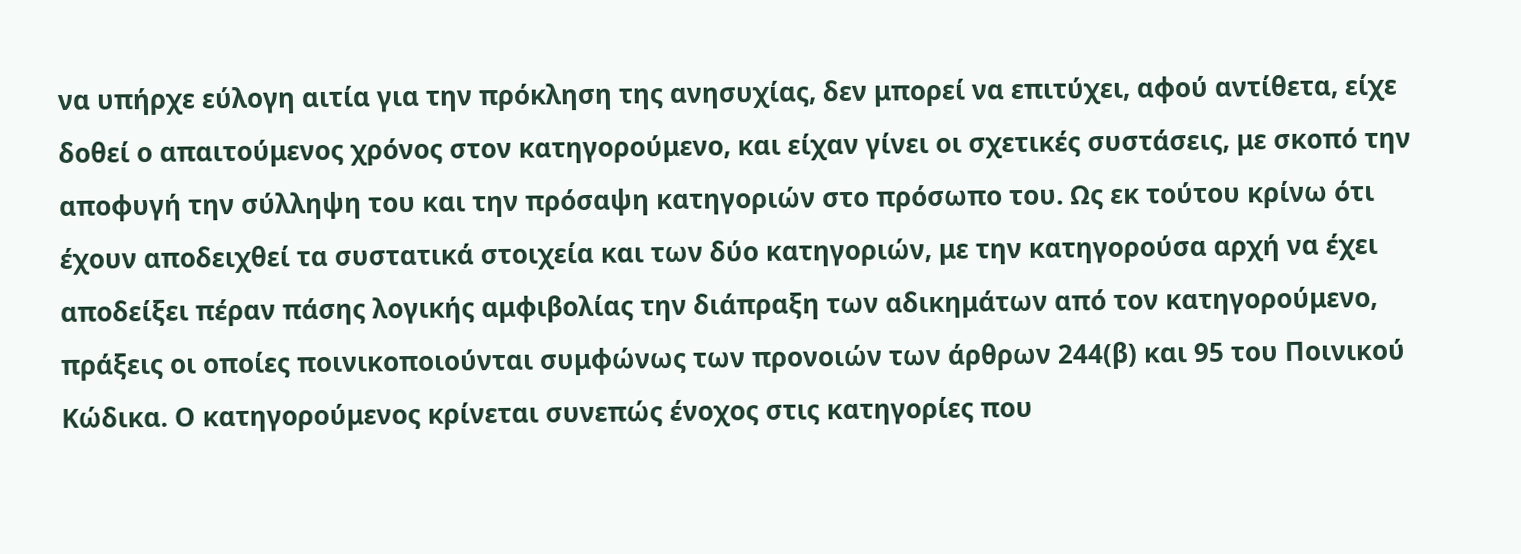να υπήρχε εύλογη αιτία για την πρόκληση της ανησυχίας, δεν μπορεί να επιτύχει, αφού αντίθετα, είχε δοθεί ο απαιτούμενος χρόνος στον κατηγορούμενο, και είχαν γίνει οι σχετικές συστάσεις, με σκοπό την αποφυγή την σύλληψη του και την πρόσαψη κατηγοριών στο πρόσωπο του. Ως εκ τούτου κρίνω ότι έχουν αποδειχθεί τα συστατικά στοιχεία και των δύο κατηγοριών, με την κατηγορούσα αρχή να έχει αποδείξει πέραν πάσης λογικής αμφιβολίας την διάπραξη των αδικημάτων από τον κατηγορούμενο, πράξεις οι οποίες ποινικοποιούνται συμφώνως των προνοιών των άρθρων 244(β) και 95 του Ποινικού Κώδικα. Ο κατηγορούμενος κρίνεται συνεπώς ένοχος στις κατηγορίες που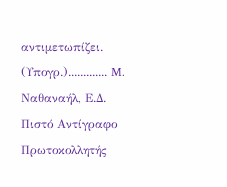αντιμετωπίζει. (Υπογρ.)............. M. Ναθαναήλ, Ε.Δ. Πιστό Αντίγραφο Πρωτοκολλητής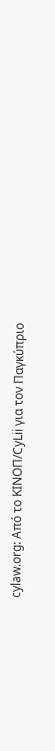cylaw.org: Από το ΚΙΝOΠ/CyLii για τον Παγκύπριο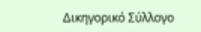Δικηγορικό Σύλλογο